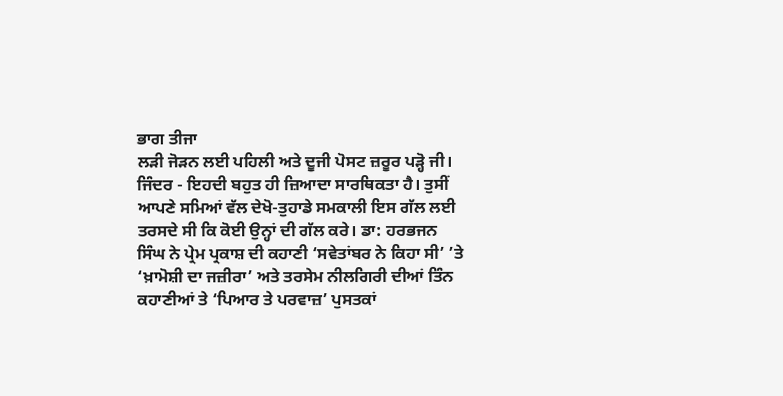ਭਾਗ ਤੀਜਾ
ਲੜੀ ਜੋੜਨ ਲਈ ਪਹਿਲੀ ਅਤੇ ਦੂਜੀ ਪੋਸਟ ਜ਼ਰੂਰ ਪੜ੍ਹੋ ਜੀ।
ਜਿੰਦਰ - ਇਹਦੀ ਬਹੁਤ ਹੀ ਜ਼ਿਆਦਾ ਸਾਰਥਿਕਤਾ ਹੈ। ਤੁਸੀਂ ਆਪਣੇ ਸਮਿਆਂ ਵੱਲ ਦੇਖੋ-ਤੁਹਾਡੇ ਸਮਕਾਲੀ ਇਸ ਗੱਲ ਲਈ ਤਰਸਦੇ ਸੀ ਕਿ ਕੋਈ ਉਨ੍ਹਾਂ ਦੀ ਗੱਲ ਕਰੇ। ਡਾ: ਹਰਭਜਨ ਸਿੰਘ ਨੇ ਪ੍ਰੇਮ ਪ੍ਰਕਾਸ਼ ਦੀ ਕਹਾਣੀ ‘ਸਵੇਤਾਂਬਰ ਨੇ ਕਿਹਾ ਸੀ’ ’ਤੇ ‘ਖ਼ਾਮੋਸ਼ੀ ਦਾ ਜਜ਼ੀਰਾ’ ਅਤੇ ਤਰਸੇਮ ਨੀਲਗਿਰੀ ਦੀਆਂ ਤਿੰਨ ਕਹਾਣੀਆਂ ਤੇ ‘ਪਿਆਰ ਤੇ ਪਰਵਾਜ਼’ ਪੁਸਤਕਾਂ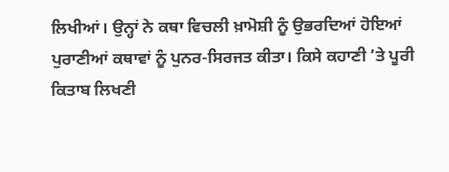ਲਿਖੀਆਂ। ਉਨ੍ਹਾਂ ਨੇ ਕਥਾ ਵਿਚਲੀ ਖ਼ਾਮੋਸ਼ੀ ਨੂੰ ਉਭਰਦਿਆਂ ਹੋਇਆਂ ਪੁਰਾਣੀਆਂ ਕਥਾਵਾਂ ਨੂੰ ਪੁਨਰ-ਸਿਰਜਤ ਕੀਤਾ। ਕਿਸੇ ਕਹਾਣੀ ’ਤੇ ਪੂਰੀ ਕਿਤਾਬ ਲਿਖਣੀ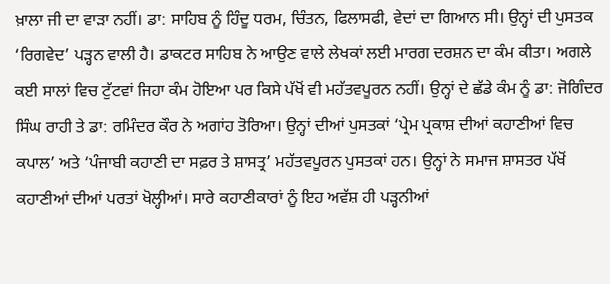ਖ਼ਾਲਾ ਜੀ ਦਾ ਵਾੜਾ ਨਹੀਂ। ਡਾ: ਸਾਹਿਬ ਨੂੰ ਹਿੰਦੂ ਧਰਮ, ਚਿੰਤਨ, ਫਿਲਾਸਫੀ, ਵੇਦਾਂ ਦਾ ਗਿਆਨ ਸੀ। ਉਨ੍ਹਾਂ ਦੀ ਪੁਸਤਕ ‘ਰਿਗਵੇਦ’ ਪੜ੍ਹਨ ਵਾਲੀ ਹੈ। ਡਾਕਟਰ ਸਾਹਿਬ ਨੇ ਆਉਣ ਵਾਲੇ ਲੇਖਕਾਂ ਲਈ ਮਾਰਗ ਦਰਸ਼ਨ ਦਾ ਕੰਮ ਕੀਤਾ। ਅਗਲੇ ਕਈ ਸਾਲਾਂ ਵਿਚ ਟੁੱਟਵਾਂ ਜਿਹਾ ਕੰਮ ਹੋਇਆ ਪਰ ਕਿਸੇ ਪੱਖੋਂ ਵੀ ਮਹੱਤਵਪੂਰਨ ਨਹੀਂ। ਉਨ੍ਹਾਂ ਦੇ ਛੱਡੇ ਕੰਮ ਨੂੰ ਡਾ: ਜੋਗਿੰਦਰ ਸਿੰਘ ਰਾਹੀ ਤੇ ਡਾ: ਰਮਿੰਦਰ ਕੌਰ ਨੇ ਅਗਾਂਹ ਤੋਰਿਆ। ਉਨ੍ਹਾਂ ਦੀਆਂ ਪੁਸਤਕਾਂ ‘ਪ੍ਰੇਮ ਪ੍ਰਕਾਸ਼ ਦੀਆਂ ਕਹਾਣੀਆਂ ਵਿਚ ਕਪਾਲ’ ਅਤੇ ‘ਪੰਜਾਬੀ ਕਹਾਣੀ ਦਾ ਸਫ਼ਰ ਤੇ ਸ਼ਾਸਤ੍ਰ’ ਮਹੱਤਵਪੂਰਨ ਪੁਸਤਕਾਂ ਹਨ। ਉਨ੍ਹਾਂ ਨੇ ਸਮਾਜ ਸ਼ਾਸਤਰ ਪੱਖੋਂ ਕਹਾਣੀਆਂ ਦੀਆਂ ਪਰਤਾਂ ਖੋਲ੍ਹੀਆਂ। ਸਾਰੇ ਕਹਾਣੀਕਾਰਾਂ ਨੂੰ ਇਹ ਅਵੱਸ਼ ਹੀ ਪੜ੍ਹਨੀਆਂ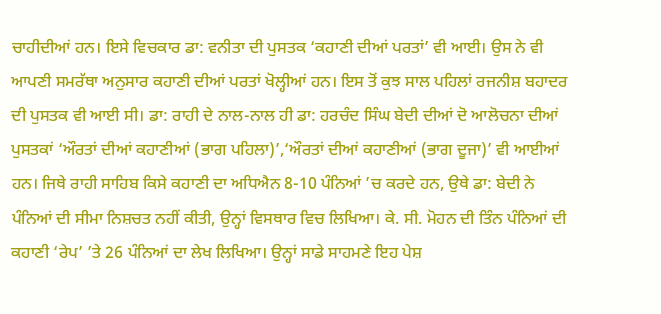ਚਾਹੀਦੀਆਂ ਹਨ। ਇਸੇ ਵਿਚਕਾਰ ਡਾ: ਵਨੀਤਾ ਦੀ ਪੁਸਤਕ ‘ਕਹਾਣੀ ਦੀਆਂ ਪਰਤਾਂ’ ਵੀ ਆਈ। ਉਸ ਨੇ ਵੀ ਆਪਣੀ ਸਮਰੱਥਾ ਅਨੁਸਾਰ ਕਹਾਣੀ ਦੀਆਂ ਪਰਤਾਂ ਖੋਲ੍ਹੀਆਂ ਹਨ। ਇਸ ਤੋਂ ਕੁਝ ਸਾਲ ਪਹਿਲਾਂ ਰਜਨੀਸ਼ ਬਹਾਦਰ ਦੀ ਪੁਸਤਕ ਵੀ ਆਈ ਸੀ। ਡਾ: ਰਾਹੀ ਦੇ ਨਾਲ-ਨਾਲ ਹੀ ਡਾ: ਹਰਚੰਦ ਸਿੰਘ ਬੇਦੀ ਦੀਆਂ ਦੋ ਆਲੋਚਨਾ ਦੀਆਂ ਪੁਸਤਕਾਂ ‘ਔਰਤਾਂ ਦੀਆਂ ਕਹਾਣੀਆਂ (ਭਾਗ ਪਹਿਲਾ)’,‘ਔਰਤਾਂ ਦੀਆਂ ਕਹਾਣੀਆਂ (ਭਾਗ ਦੂਜਾ)’ ਵੀ ਆਈਆਂ ਹਨ। ਜਿਥੇ ਰਾਹੀ ਸਾਹਿਬ ਕਿਸੇ ਕਹਾਣੀ ਦਾ ਅਧਿਐਨ 8-10 ਪੰਨਿਆਂ ’ਚ ਕਰਦੇ ਹਨ, ਉਥੇ ਡਾ: ਬੇਦੀ ਨੇ ਪੰਨਿਆਂ ਦੀ ਸੀਮਾ ਨਿਸ਼ਚਤ ਨਹੀਂ ਕੀਤੀ, ਉਨ੍ਹਾਂ ਵਿਸਥਾਰ ਵਿਚ ਲਿਖਿਆ। ਕੇ. ਸੀ. ਮੋਹਨ ਦੀ ਤਿੰਨ ਪੰਨਿਆਂ ਦੀ ਕਹਾਣੀ ‘ਰੇਪ’ ’ਤੇ 26 ਪੰਨਿਆਂ ਦਾ ਲੇਖ ਲਿਖਿਆ। ਉਨ੍ਹਾਂ ਸਾਡੇ ਸਾਹਮਣੇ ਇਹ ਪੇਸ਼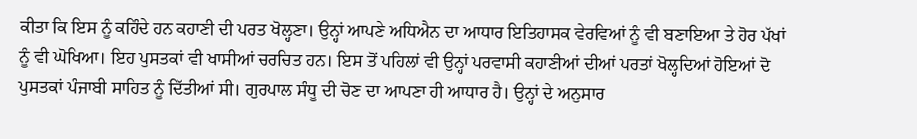ਕੀਤਾ ਕਿ ਇਸ ਨੂੰ ਕਹਿੰਦੇ ਹਨ ਕਹਾਣੀ ਦੀ ਪਰਤ ਖੋਲ੍ਹਣਾ। ਉਨ੍ਹਾਂ ਆਪਣੇ ਅਧਿਐਨ ਦਾ ਆਧਾਰ ਇਤਿਹਾਸਕ ਵੇਰਵਿਆਂ ਨੂੰ ਵੀ ਬਣਾਇਆ ਤੇ ਹੋਰ ਪੱਖਾਂ ਨੂੰ ਵੀ ਘੋਖਿਆ। ਇਹ ਪੁਸਤਕਾਂ ਵੀ ਖਾਸੀਆਂ ਚਰਚਿਤ ਹਨ। ਇਸ ਤੋਂ ਪਹਿਲਾਂ ਵੀ ਉਨ੍ਹਾਂ ਪਰਵਾਸੀ ਕਹਾਣੀਆਂ ਦੀਆਂ ਪਰਤਾਂ ਖੋਲ੍ਹਦਿਆਂ ਹੋਇਆਂ ਦੋ ਪੁਸਤਕਾਂ ਪੰਜਾਬੀ ਸਾਹਿਤ ਨੂੰ ਦਿੱਤੀਆਂ ਸੀ। ਗੁਰਪਾਲ ਸੰਧੂ ਦੀ ਚੋਣ ਦਾ ਆਪਣਾ ਹੀ ਆਧਾਰ ਹੈ। ਉਨ੍ਹਾਂ ਦੇ ਅਨੁਸਾਰ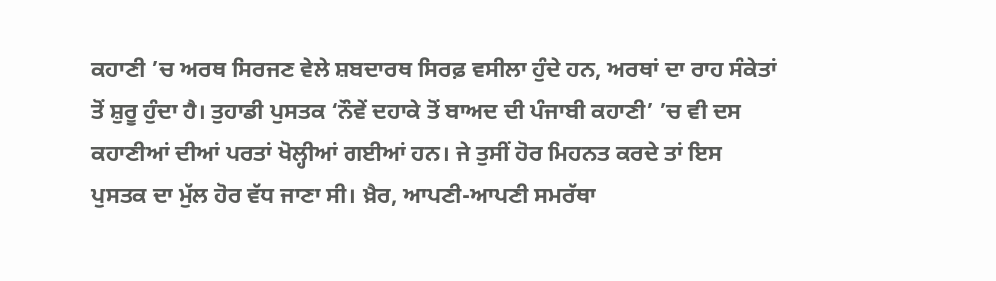ਕਹਾਣੀ ’ਚ ਅਰਥ ਸਿਰਜਣ ਵੇਲੇ ਸ਼ਬਦਾਰਥ ਸਿਰਫ਼ ਵਸੀਲਾ ਹੁੰਦੇ ਹਨ, ਅਰਥਾਂ ਦਾ ਰਾਹ ਸੰਕੇਤਾਂ ਤੋਂ ਸ਼ੁਰੂ ਹੁੰਦਾ ਹੈ। ਤੁਹਾਡੀ ਪੁਸਤਕ ‘ਨੌਵੇਂ ਦਹਾਕੇ ਤੋਂ ਬਾਅਦ ਦੀ ਪੰਜਾਬੀ ਕਹਾਣੀ’ ’ਚ ਵੀ ਦਸ ਕਹਾਣੀਆਂ ਦੀਆਂ ਪਰਤਾਂ ਖੋਲ੍ਹੀਆਂ ਗਈਆਂ ਹਨ। ਜੇ ਤੁਸੀਂ ਹੋਰ ਮਿਹਨਤ ਕਰਦੇ ਤਾਂ ਇਸ ਪੁਸਤਕ ਦਾ ਮੁੱਲ ਹੋਰ ਵੱਧ ਜਾਣਾ ਸੀ। ਖ਼ੈਰ, ਆਪਣੀ-ਆਪਣੀ ਸਮਰੱਥਾ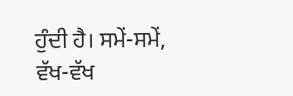ਹੁੰਦੀ ਹੈ। ਸਮੇਂ-ਸਮੇਂ, ਵੱਖ-ਵੱਖ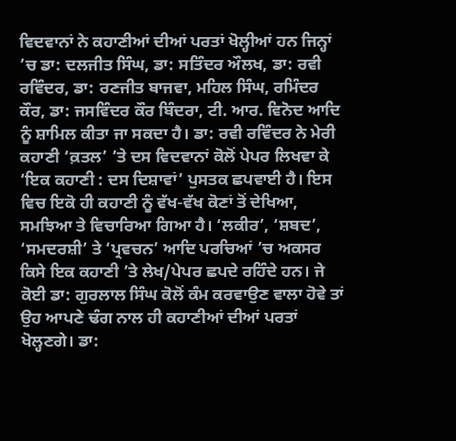ਵਿਦਵਾਨਾਂ ਨੇ ਕਹਾਣੀਆਂ ਦੀਆਂ ਪਰਤਾਂ ਖੋਲ੍ਹੀਆਂ ਹਨ ਜਿਨ੍ਹਾਂ ’ਚ ਡਾ: ਦਲਜੀਤ ਸਿੰਘ, ਡਾ: ਸਤਿੰਦਰ ਔਲਖ, ਡਾ: ਰਵੀ ਰਵਿੰਦਰ, ਡਾ: ਰਣਜੀਤ ਬਾਜਵਾ, ਮਹਿਲ ਸਿੰਘ, ਰਮਿੰਦਰ ਕੌਰ, ਡਾ: ਜਸਵਿੰਦਰ ਕੌਰ ਬਿੰਦਰਾ, ਟੀ. ਆਰ. ਵਿਨੋਦ ਆਦਿ ਨੂੰ ਸ਼ਾਮਿਲ ਕੀਤਾ ਜਾ ਸਕਦਾ ਹੈ। ਡਾ: ਰਵੀ ਰਵਿੰਦਰ ਨੇ ਮੇਰੀ ਕਹਾਣੀ ‘ਕ਼ਤਲ’ ’ਤੇ ਦਸ ਵਿਦਵਾਨਾਂ ਕੋਲੋਂ ਪੇਪਰ ਲਿਖਵਾ ਕੇ ‘ਇਕ ਕਹਾਣੀ : ਦਸ ਦਿਸ਼ਾਵਾਂ’ ਪੁਸਤਕ ਛਪਵਾਈ ਹੈ। ਇਸ ਵਿਚ ਇਕੋ ਹੀ ਕਹਾਣੀ ਨੂੰ ਵੱਖ-ਵੱਖ ਕੋਣਾਂ ਤੋਂ ਦੇਖਿਆ, ਸਮਝਿਆ ਤੇ ਵਿਚਾਰਿਆ ਗਿਆ ਹੈ। ‘ਲਕੀਰ’, ‘ਸ਼ਬਦ’, ‘ਸਮਦਰਸ਼ੀ’ ਤੇ ‘ਪ੍ਰਵਚਨ’ ਆਦਿ ਪਰਚਿਆਂ ’ਚ ਅਕਸਰ ਕਿਸੇ ਇਕ ਕਹਾਣੀ ’ਤੇ ਲੇਖ/ਪੇਪਰ ਛਪਦੇ ਰਹਿੰਦੇ ਹਨ। ਜੇ ਕੋਈ ਡਾ: ਗੁਰਲਾਲ ਸਿੰਘ ਕੋਲੋਂ ਕੰਮ ਕਰਵਾਉਣ ਵਾਲਾ ਹੋਵੇ ਤਾਂ ਉਹ ਆਪਣੇ ਢੰਗ ਨਾਲ ਹੀ ਕਹਾਣੀਆਂ ਦੀਆਂ ਪਰਤਾਂ ਖੋਲ੍ਹਣਗੇ। ਡਾ: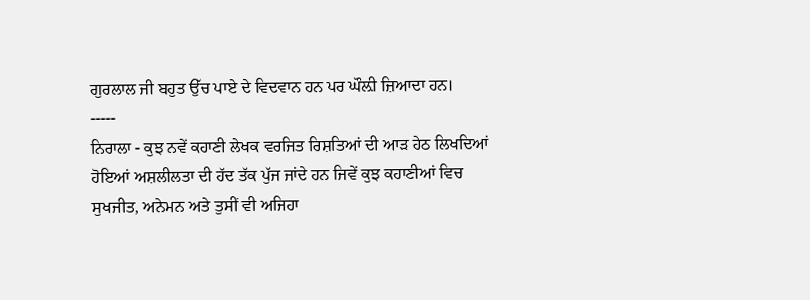ਗੁਰਲਾਲ ਜੀ ਬਹੁਤ ਉੱਚ ਪਾਏ ਦੇ ਵਿਦਵਾਨ ਹਨ ਪਰ ਘੌਲ਼ੀ ਜ਼ਿਆਦਾ ਹਨ।
-----
ਨਿਰਾਲਾ - ਕੁਝ ਨਵੇਂ ਕਹਾਣੀ ਲੇਖਕ ਵਰਜਿਤ ਰਿਸ਼ਤਿਆਂ ਦੀ ਆੜ ਹੇਠ ਲਿਖਦਿਆਂ ਹੋਇਆਂ ਅਸ਼ਲੀਲਤਾ ਦੀ ਹੱਦ ਤੱਕ ਪੁੱਜ ਜਾਂਦੇ ਹਨ ਜਿਵੇਂ ਕੁਝ ਕਹਾਣੀਆਂ ਵਿਚ ਸੁਖਜੀਤ, ਅਨੇਮਨ ਅਤੇ ਤੁਸੀਂ ਵੀ ਅਜਿਹਾ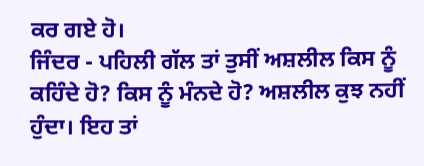ਕਰ ਗਏ ਹੋ।
ਜਿੰਦਰ - ਪਹਿਲੀ ਗੱਲ ਤਾਂ ਤੁਸੀਂ ਅਸ਼ਲੀਲ ਕਿਸ ਨੂੰ ਕਹਿੰਦੇ ਹੋ? ਕਿਸ ਨੂੰ ਮੰਨਦੇ ਹੋ? ਅਸ਼ਲੀਲ ਕੁਝ ਨਹੀਂ ਹੁੰਦਾ। ਇਹ ਤਾਂ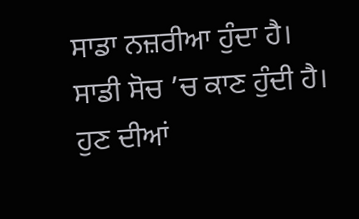ਸਾਡਾ ਨਜ਼ਰੀਆ ਹੁੰਦਾ ਹੈ। ਸਾਡੀ ਸੋਚ ’ਚ ਕਾਣ ਹੁੰਦੀ ਹੈ। ਹੁਣ ਦੀਆਂ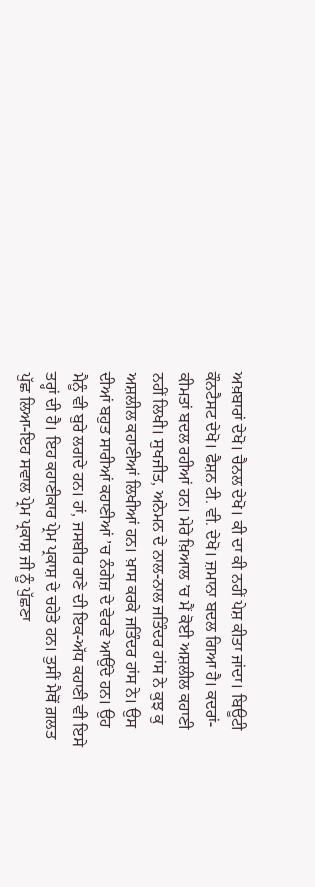ਅਖ਼ਬਾਰਾਂ ਦੇਖੋ। ਚੈਨਲ ਦੇਖੋ। ਕੀ ਦਾ ਕੀ ਨਹੀਂ ਪੇਸ਼ ਕੀਤਾ ਜਾਂਦਾ। ਬਿਊਟੀ ਕੌਨਟੈਸਟ ਦੇਖੋ। ਫੈਸ਼ਨ ਟੀ. ਵੀ. ਦੇਖੋ। ਜ਼ਮਾਨਾ ਬਦਲ ਗਿਆ ਹੈ। ਕਦਰਾਂ-ਕੀਮਤਾਂ ਬਦਲ ਰਹੀਆਂ ਹਨ। ਮੇਰੇ ਖ਼ਿਆਲ ’ਚ ਮੈਂ ਕੋਈ ਅਸ਼ਲੀਲ ਕਹਾਣੀ ਨਹੀਂ ਲਿਖੀ। ਸੁਖਜੀਤ, ਅਨੇਮਨ ਦੇ ਨਾਲ-ਨਾਲ ਜਤਿੰਦਰ ਹਾਂਸ ਨੇ ਕੁਝ ਕੁ ਅਸ਼ਲੀਲ ਕਹਾਣੀਆਂ ਲਿਖੀਆਂ ਹਨ। ਖ਼ਾਸ ਕਰਕੇ ਜਤਿੰਦਰ ਹਾਂਸ ਨੇ। ਉਸ ਦੀਆਂ ਬਹੁਤ ਸਾਰੀਆਂ ਕਹਾਣੀਆਂ ’ਚ ਨੰਗੇਜ਼ ਦੇ ਵੇਰਵੇ ਆਉਂਦੇ ਹਨ। ਉਹ ਮੈਨੂੰ ਵੀ ਬੁਰੇ ਲਗਦੇ ਹਨ। ਹਾਂ, ਜਸਬੀਰ ਰਾਣੇ ਦੀ ਇਕ-ਅੱਧ ਕਹਾਣੀ ਵੀ ਇਸੇ ਤਰ੍ਹਾਂ ਦੀ ਹੈ। ਇਹ ਕਹਾਣੀਕਾਰ ਪ੍ਰੇਮ ਪ੍ਰਕਾਸ਼ ਦੇ ਚਹੇਤੇ ਹਨ। ਤੁਸੀਂ ਮੈਥੋਂ ਗ਼ਲਤ ਪੁੱਛ ਲਿਆ-ਇਹ ਸਵਾਲ ਪ੍ਰੇਮ ਪ੍ਰਕਾਸ਼ ਜੀ ਨੂੰ ਪੁੱਛਣਾ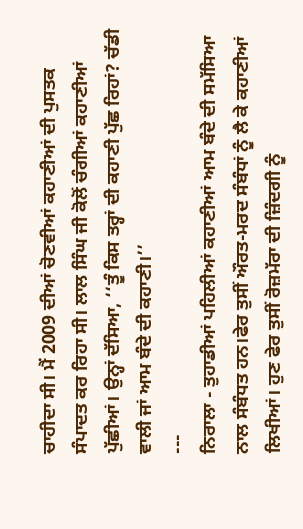ਚਾਹੀਦਾ ਸੀ। ਮੈਂ 2009 ਦੀਆਂ ਚੋਣਵੀਆਂ ਕਹਾਣੀਆਂ ਦੀ ਪੁਸਤਕ ਸੰਪਾਦਤ ਕਰ ਰਿਹਾ ਸੀ। ਲਾਲ ਸਿੰਘ ਜੀ ਕੋਲੋਂ ਚੰਗੀਆਂ ਕਹਾਣੀਆਂ ਪੁੱਛੀਆਂ। ਉਨ੍ਹਾਂ ਦੱਸਿਆ, ‘‘ਤੂੰ ਕਿਸ ਤਰ੍ਹਾਂ ਦੀ ਕਹਾਣੀ ਪੁੱਛ ਰਿਹਾਂ? ਚੱਡੀ ਵਾਲੀ ਜਾਂ ਆਮ ਬੰਦੇ ਦੀ ਕਹਾਣੀ।’’
---
ਨਿਰਾਲਾ - ਤੁਹਾਡੀਆਂ ਪਹਿਲੀਆਂ ਕਹਾਣੀਆਂ ਆਮ ਬੰਦੇ ਦੀ ਸਮੱਸਿਆ ਨਾਲ ਸੰਬੰਧਤ ਹਨ।ਫੇਰ ਤੁਸੀਂ ਔਰਤ-ਮਰਦ ਸੰਬੰਧਾਂ ਨੂੰ ਲੈ ਕੇ ਕਹਾਣੀਆਂ ਲਿਖੀਆਂ। ਹੁਣ ਫੇਰ ਤੁਸੀਂ ਰੋਜ਼ਮੱਰਾ ਦੀ ਜ਼ਿੰਦਗੀ ਨੂੰ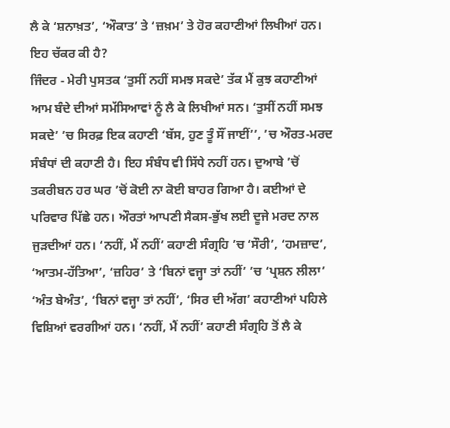ਲੈ ਕੇ ‘ਸ਼ਨਾਖ਼ਤ’, ‘ਔਕਾਤ’ ਤੇ ‘ਜ਼ਖ਼ਮ’ ਤੇ ਹੋਰ ਕਹਾਣੀਆਂ ਲਿਖੀਆਂ ਹਨ। ਇਹ ਚੱਕਰ ਕੀ ਹੈ?
ਜਿੰਦਰ - ਮੇਰੀ ਪੁਸਤਕ ‘ਤੁਸੀਂ ਨਹੀਂ ਸਮਝ ਸਕਦੇ’ ਤੱਕ ਮੈਂ ਕੁਝ ਕਹਾਣੀਆਂ ਆਮ ਬੰਦੇ ਦੀਆਂ ਸਮੱਸਿਆਵਾਂ ਨੂੰ ਲੈ ਕੇ ਲਿਖੀਆਂ ਸਨ। ‘ਤੁਸੀਂ ਨਹੀਂ ਸਮਝ ਸਕਦੇ’ ’ਚ ਸਿਰਫ਼ ਇਕ ਕਹਾਣੀ ‘ਬੱਸ, ਹੁਣ ਤੂੰ ਸੌਂ ਜਾਈਂ’’, ’ਚ ਔਰਤ-ਮਰਦ ਸੰਬੰਧਾਂ ਦੀ ਕਹਾਣੀ ਹੈ। ਇਹ ਸੰਬੰਧ ਵੀ ਸਿੱਧੇ ਨਹੀਂ ਹਨ। ਦੁਆਬੇ ’ਚੋਂ ਤਕਰੀਬਨ ਹਰ ਘਰ ’ਚੋਂ ਕੋਈ ਨਾ ਕੋਈ ਬਾਹਰ ਗਿਆ ਹੈ। ਕਈਆਂ ਦੇ ਪਰਿਵਾਰ ਪਿੱਛੇ ਹਨ। ਔਰਤਾਂ ਆਪਣੀ ਸੈਕਸ-ਭੁੱਖ ਲਈ ਦੂਜੇ ਮਰਦ ਨਾਲ ਜੁੜਦੀਆਂ ਹਨ। ‘ਨਹੀਂ, ਮੈਂ ਨਹੀਂ’ ਕਹਾਣੀ ਸੰਗ੍ਰਹਿ ’ਚ ‘ਸੌਰੀ’, ‘ਹਮਜ਼ਾਦ’, ‘ਆਤਮ-ਹੱਤਿਆ’, ‘ਜ਼ਹਿਰ’ ਤੇ ‘ਬਿਨਾਂ ਵਜ੍ਹਾ ਤਾਂ ਨਹੀਂ’ ’ਚ ‘ਪ੍ਰਸ਼ਨ ਲੀਲਾ’ ‘ਅੰਤ ਬੇਅੰਤ’, ‘ਬਿਨਾਂ ਵਜ੍ਹਾ ਤਾਂ ਨਹੀਂ’, ‘ਸਿਰ ਦੀ ਅੱਗ’ ਕਹਾਣੀਆਂ ਪਹਿਲੇ ਵਿਸ਼ਿਆਂ ਵਰਗੀਆਂ ਹਨ। ‘ਨਹੀਂ, ਮੈਂ ਨਹੀਂ’ ਕਹਾਣੀ ਸੰਗ੍ਰਹਿ ਤੋਂ ਲੈ ਕੇ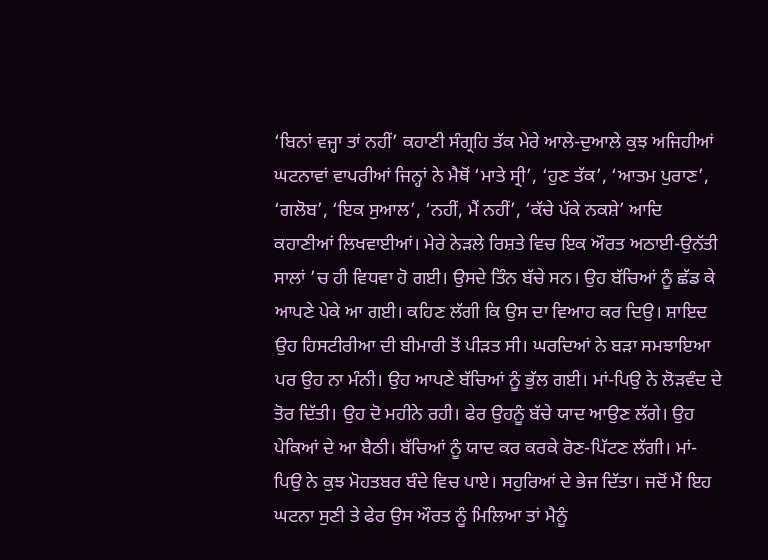‘ਬਿਨਾਂ ਵਜ੍ਹਾ ਤਾਂ ਨਹੀਂ’ ਕਹਾਣੀ ਸੰਗ੍ਰਹਿ ਤੱਕ ਮੇਰੇ ਆਲੇ-ਦੁਆਲੇ ਕੁਝ ਅਜਿਹੀਆਂ ਘਟਨਾਵਾਂ ਵਾਪਰੀਆਂ ਜਿਨ੍ਹਾਂ ਨੇ ਮੈਥੋਂ ‘ਮਾਤੇ ਸ੍ਰੀ’, ‘ਹੁਣ ਤੱਕ’, ‘ਆਤਮ ਪੁਰਾਣ’, ‘ਗਲੋਬ’, ‘ਇਕ ਸੁਆਲ’, ‘ਨਹੀਂ, ਮੈਂ ਨਹੀਂ’, ‘ਕੱਚੇ ਪੱਕੇ ਨਕਸ਼ੇ’ ਆਦਿ ਕਹਾਣੀਆਂ ਲਿਖਵਾਈਆਂ। ਮੇਰੇ ਨੇੜਲੇ ਰਿਸ਼ਤੇ ਵਿਚ ਇਕ ਔਰਤ ਅਠਾਈ-ਉਨੱਤੀ ਸਾਲਾਂ ’ਚ ਹੀ ਵਿਧਵਾ ਹੋ ਗਈ। ਉਸਦੇ ਤਿੰਨ ਬੱਚੇ ਸਨ। ਉਹ ਬੱਚਿਆਂ ਨੂੰ ਛੱਡ ਕੇ ਆਪਣੇ ਪੇਕੇ ਆ ਗਈ। ਕਹਿਣ ਲੱਗੀ ਕਿ ਉਸ ਦਾ ਵਿਆਹ ਕਰ ਦਿਉ। ਸ਼ਾਇਦ ਉਹ ਹਿਸਟੀਰੀਆ ਦੀ ਬੀਮਾਰੀ ਤੋਂ ਪੀੜਤ ਸੀ। ਘਰਦਿਆਂ ਨੇ ਬੜਾ ਸਮਝਾਇਆ ਪਰ ਉਹ ਨਾ ਮੰਨੀ। ਉਹ ਆਪਣੇ ਬੱਚਿਆਂ ਨੂੰ ਭੁੱਲ ਗਈ। ਮਾਂ-ਪਿਉ ਨੇ ਲੋੜਵੰਦ ਦੇ ਤੋਰ ਦਿੱਤੀ। ਉਹ ਦੋ ਮਹੀਨੇ ਰਹੀ। ਫੇਰ ਉਹਨੂੰ ਬੱਚੇ ਯਾਦ ਆਉਣ ਲੱਗੇ। ਉਹ ਪੇਕਿਆਂ ਦੇ ਆ ਬੈਠੀ। ਬੱਚਿਆਂ ਨੂੰ ਯਾਦ ਕਰ ਕਰਕੇ ਰੋਣ-ਪਿੱਟਣ ਲੱਗੀ। ਮਾਂ-ਪਿਉ ਨੇ ਕੁਝ ਮੋਹਤਬਰ ਬੰਦੇ ਵਿਚ ਪਾਏ। ਸਹੁਰਿਆਂ ਦੇ ਭੇਜ ਦਿੱਤਾ। ਜਦੋਂ ਮੈਂ ਇਹ ਘਟਨਾ ਸੁਣੀ ਤੇ ਫੇਰ ਉਸ ਔਰਤ ਨੂੰ ਮਿਲਿਆ ਤਾਂ ਮੈਨੂੰ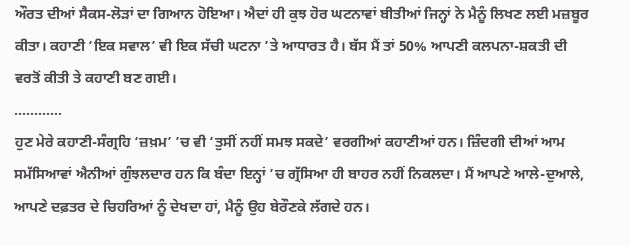ਔਰਤ ਦੀਆਂ ਸੈਕਸ-ਲੋੜਾਂ ਦਾ ਗਿਆਨ ਹੋਇਆ। ਐਦਾਂ ਹੀ ਕੁਝ ਹੋਰ ਘਟਨਾਵਾਂ ਬੀਤੀਆਂ ਜਿਨ੍ਹਾਂ ਨੇ ਮੈਨੂੰ ਲਿਖਣ ਲਈ ਮਜ਼ਬੂਰ ਕੀਤਾ। ਕਹਾਣੀ ‘ਇਕ ਸਵਾਲ’ ਵੀ ਇਕ ਸੱਚੀ ਘਟਨਾ ’ਤੇ ਆਧਾਰਤ ਹੈ। ਬੱਸ ਮੈਂ ਤਾਂ 50% ਆਪਣੀ ਕਲਪਨਾ-ਸ਼ਕਤੀ ਦੀ ਵਰਤੋਂ ਕੀਤੀ ਤੇ ਕਹਾਣੀ ਬਣ ਗਈ।
............
ਹੁਣ ਮੇਰੇ ਕਹਾਣੀ-ਸੰਗ੍ਰਹਿ ‘ਜ਼ਖ਼ਮ’ ’ਚ ਵੀ ‘ਤੁਸੀਂ ਨਹੀਂ ਸਮਝ ਸਕਦੇ’ ਵਰਗੀਆਂ ਕਹਾਣੀਆਂ ਹਨ। ਜ਼ਿੰਦਗੀ ਦੀਆਂ ਆਮ ਸਮੱਸਿਆਵਾਂ ਐਨੀਆਂ ਗੁੰਝਲਦਾਰ ਹਨ ਕਿ ਬੰਦਾ ਇਨ੍ਹਾਂ ’ਚ ਗ੍ਰੱਸਿਆ ਹੀ ਬਾਹਰ ਨਹੀਂ ਨਿਕਲਦਾ। ਮੈਂ ਆਪਣੇ ਆਲੇ-ਦੁਆਲੇ, ਆਪਣੇ ਦਫ਼ਤਰ ਦੇ ਚਿਹਰਿਆਂ ਨੂੰ ਦੇਖਦਾ ਹਾਂ, ਮੈਨੂੰ ਉਹ ਬੇਰੌਣਕੇ ਲੱਗਦੇ ਹਨ।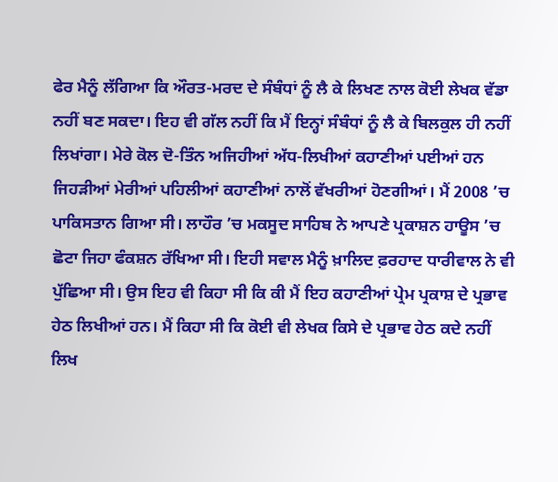ਫੇਰ ਮੈਨੂੰ ਲੱਗਿਆ ਕਿ ਔਰਤ-ਮਰਦ ਦੇ ਸੰਬੰਧਾਂ ਨੂੰ ਲੈ ਕੇ ਲਿਖਣ ਨਾਲ ਕੋਈ ਲੇਖਕ ਵੱਡਾ ਨਹੀਂ ਬਣ ਸਕਦਾ। ਇਹ ਵੀ ਗੱਲ ਨਹੀਂ ਕਿ ਮੈਂ ਇਨ੍ਹਾਂ ਸੰਬੰਧਾਂ ਨੂੰ ਲੈ ਕੇ ਬਿਲਕੁਲ ਹੀ ਨਹੀਂ ਲਿਖਾਂਗਾ। ਮੇਰੇ ਕੋਲ ਦੋ-ਤਿੰਨ ਅਜਿਹੀਆਂ ਅੱਧ-ਲਿਖੀਆਂ ਕਹਾਣੀਆਂ ਪਈਆਂ ਹਨ ਜਿਹੜੀਆਂ ਮੇਰੀਆਂ ਪਹਿਲੀਆਂ ਕਹਾਣੀਆਂ ਨਾਲੋਂ ਵੱਖਰੀਆਂ ਹੋਣਗੀਆਂ। ਮੈਂ 2008 ’ਚ ਪਾਕਿਸਤਾਨ ਗਿਆ ਸੀ। ਲਾਹੌਰ ’ਚ ਮਕਸੂਦ ਸਾਹਿਬ ਨੇ ਆਪਣੇ ਪ੍ਰਕਾਸ਼ਨ ਹਾਊਸ ’ਚ ਛੋਟਾ ਜਿਹਾ ਫੰਕਸ਼ਨ ਰੱਖਿਆ ਸੀ। ਇਹੀ ਸਵਾਲ ਮੈਨੂੰ ਖ਼ਾਲਿਦ ਫ਼ਰਹਾਦ ਧਾਰੀਵਾਲ ਨੇ ਵੀ ਪੁੱਛਿਆ ਸੀ। ਉਸ ਇਹ ਵੀ ਕਿਹਾ ਸੀ ਕਿ ਕੀ ਮੈਂ ਇਹ ਕਹਾਣੀਆਂ ਪ੍ਰੇਮ ਪ੍ਰਕਾਸ਼ ਦੇ ਪ੍ਰਭਾਵ ਹੇਠ ਲਿਖੀਆਂ ਹਨ। ਮੈਂ ਕਿਹਾ ਸੀ ਕਿ ਕੋਈ ਵੀ ਲੇਖਕ ਕਿਸੇ ਦੇ ਪ੍ਰਭਾਵ ਹੇਠ ਕਦੇ ਨਹੀਂ ਲਿਖ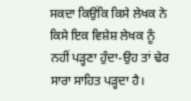ਸਕਦਾ ਕਿਉਂਕਿ ਕਿਸੇ ਲੇਖਕ ਨੇ ਕਿਸੇ ਇਕ ਵਿਸ਼ੇਸ਼ ਲੇਖਕ ਨੂੰ ਨਹੀਂ ਪੜ੍ਹਣਾ ਹੁੰਦਾ-ਉਹ ਤਾਂ ਢੇਰ ਸਾਰਾ ਸਾਹਿਤ ਪੜ੍ਹਦਾ ਹੈ।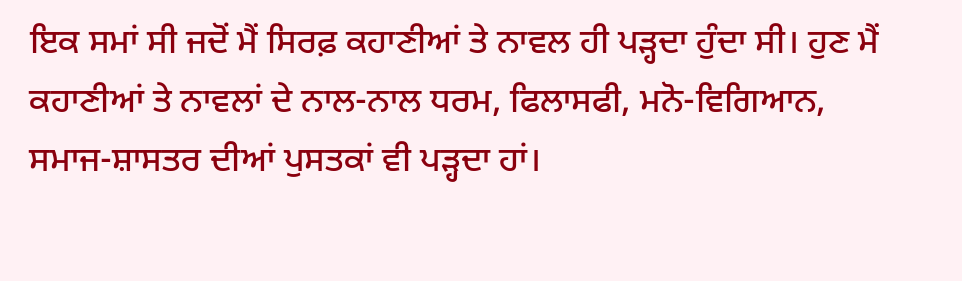ਇਕ ਸਮਾਂ ਸੀ ਜਦੋਂ ਮੈਂ ਸਿਰਫ਼ ਕਹਾਣੀਆਂ ਤੇ ਨਾਵਲ ਹੀ ਪੜ੍ਹਦਾ ਹੁੰਦਾ ਸੀ। ਹੁਣ ਮੈਂ ਕਹਾਣੀਆਂ ਤੇ ਨਾਵਲਾਂ ਦੇ ਨਾਲ-ਨਾਲ ਧਰਮ, ਫਿਲਾਸਫੀ, ਮਨੋ-ਵਿਗਿਆਨ, ਸਮਾਜ-ਸ਼ਾਸਤਰ ਦੀਆਂ ਪੁਸਤਕਾਂ ਵੀ ਪੜ੍ਹਦਾ ਹਾਂ।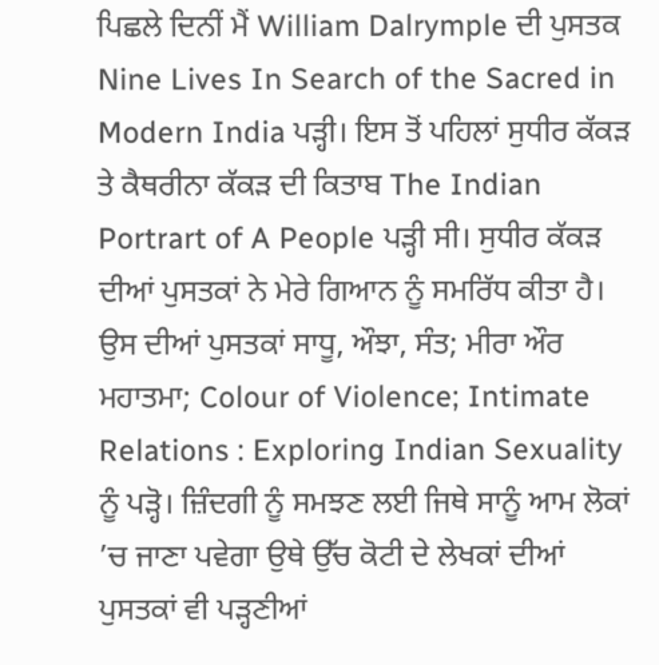ਪਿਛਲੇ ਦਿਨੀਂ ਮੈਂ William Dalrymple ਦੀ ਪੁਸਤਕ Nine Lives In Search of the Sacred in Modern India ਪੜ੍ਹੀ। ਇਸ ਤੋਂ ਪਹਿਲਾਂ ਸੁਧੀਰ ਕੱਕੜ ਤੇ ਕੈਥਰੀਨਾ ਕੱਕੜ ਦੀ ਕਿਤਾਬ The Indian Portrart of A People ਪੜ੍ਹੀ ਸੀ। ਸੁਧੀਰ ਕੱਕੜ ਦੀਆਂ ਪੁਸਤਕਾਂ ਨੇ ਮੇਰੇ ਗਿਆਨ ਨੂੰ ਸਮਰਿੱਧ ਕੀਤਾ ਹੈ। ਉਸ ਦੀਆਂ ਪੁਸਤਕਾਂ ਸਾਧੂ, ਔਝਾ, ਸੰਤ; ਮੀਰਾ ਔਰ ਮਹਾਤਮਾ; Colour of Violence; Intimate Relations : Exploring Indian Sexuality ਨੂੰ ਪੜ੍ਹੋ। ਜ਼ਿੰਦਗੀ ਨੂੰ ਸਮਝਣ ਲਈ ਜਿਥੇ ਸਾਨੂੰ ਆਮ ਲੋਕਾਂ ’ਚ ਜਾਣਾ ਪਵੇਗਾ ਉਥੇ ਉੱਚ ਕੋਟੀ ਦੇ ਲੇਖਕਾਂ ਦੀਆਂ ਪੁਸਤਕਾਂ ਵੀ ਪੜ੍ਹਣੀਆਂ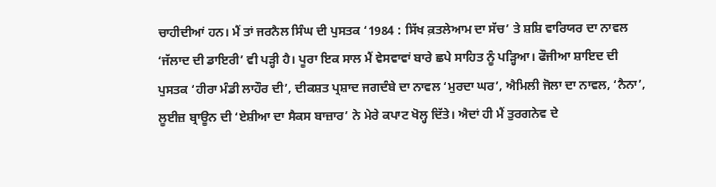ਚਾਹੀਦੀਆਂ ਹਨ। ਮੈਂ ਤਾਂ ਜਰਨੈਲ ਸਿੰਘ ਦੀ ਪੁਸਤਕ ‘1984 : ਸਿੱਖ ਕ਼ਤਲੇਆਮ ਦਾ ਸੱਚ’ ਤੇ ਸ਼ਸ਼ਿ ਵਾਰਿਯਰ ਦਾ ਨਾਵਲ ‘ਜੱਲਾਦ ਦੀ ਡਾਇਰੀ’ ਵੀ ਪੜ੍ਹੀ ਹੈ। ਪੂਰਾ ਇਕ ਸਾਲ ਮੈਂ ਵੇਸਵਾਵਾਂ ਬਾਰੇ ਛਪੇ ਸਾਹਿਤ ਨੂੰ ਪੜ੍ਹਿਆ। ਫੌਜੀਆ ਸ਼ਾਇਦ ਦੀ ਪੁਸਤਕ ‘ਹੀਰਾ ਮੰਡੀ ਲਾਹੌਰ ਦੀ’, ਦੀਕਸ਼ਤ ਪ੍ਰਸ਼ਾਦ ਜਗਦੰਬੇ ਦਾ ਨਾਵਲ ‘ਮੁਰਦਾ ਘਰ’, ਐਮਿਲੀ ਜੋਲਾ ਦਾ ਨਾਵਲ, ‘ਨੈਨਾ’, ਲੂਈਜ਼ ਬ੍ਰਾਊਨ ਦੀ ‘ਏਸ਼ੀਆ ਦਾ ਸੈਕਸ ਬਾਜ਼ਾਰ’ ਨੇ ਮੇਰੇ ਕਪਾਟ ਖੋਲ੍ਹ ਦਿੱਤੇ। ਐਦਾਂ ਹੀ ਮੈਂ ਤੁਰਗਨੇਵ ਦੇ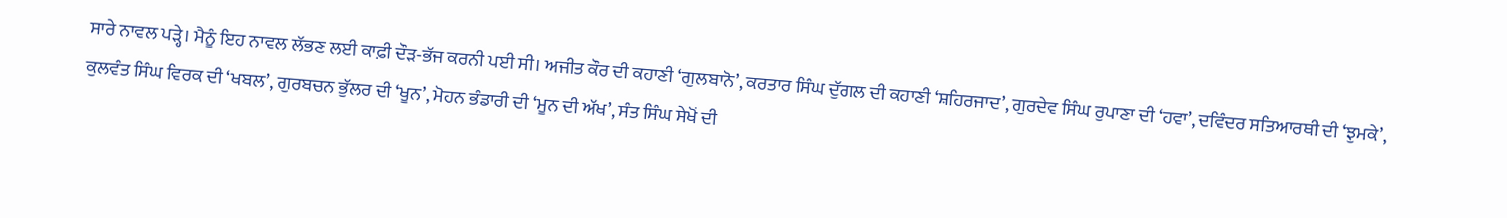ਸਾਰੇ ਨਾਵਲ ਪੜ੍ਹੇ। ਮੈਨੂੰ ਇਹ ਨਾਵਲ ਲੱਭਣ ਲਈ ਕਾਫ਼ੀ ਦੌੜ-ਭੱਜ ਕਰਨੀ ਪਈ ਸੀ। ਅਜੀਤ ਕੌਰ ਦੀ ਕਹਾਣੀ ‘ਗੁਲਬਾਨੋ’, ਕਰਤਾਰ ਸਿੰਘ ਦੁੱਗਲ ਦੀ ਕਹਾਣੀ ‘ਸ਼ਹਿਰਜਾਦ’, ਗੁਰਦੇਵ ਸਿੰਘ ਰੁਪਾਣਾ ਦੀ ‘ਹਵਾ’, ਦਵਿੰਦਰ ਸਤਿਆਰਥੀ ਦੀ ‘ਝੁਮਕੇ’, ਕੁਲਵੰਤ ਸਿੰਘ ਵਿਰਕ ਦੀ ‘ਖਬਲ’, ਗੁਰਬਚਨ ਭੁੱਲਰ ਦੀ ‘ਖੂਨ’, ਮੋਹਨ ਭੰਡਾਰੀ ਦੀ ‘ਮੂਨ ਦੀ ਅੱਖ’, ਸੰਤ ਸਿੰਘ ਸੇਖੋਂ ਦੀ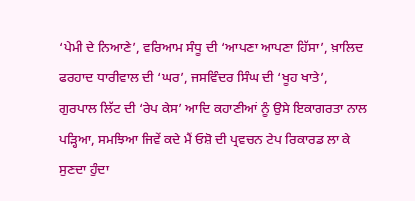‘ਪੇਮੀ ਦੇ ਨਿਆਣੇ’, ਵਰਿਆਮ ਸੰਧੂ ਦੀ ‘ਆਪਣਾ ਆਪਣਾ ਹਿੱਸਾ’, ਖ਼ਾਲਿਦ ਫਰਹਾਦ ਧਾਰੀਵਾਲ ਦੀ ‘ਘਰ’, ਜਸਵਿੰਦਰ ਸਿੰਘ ਦੀ ‘ਖੂਹ ਖਾਤੇ’, ਗੁਰਪਾਲ ਲਿੱਟ ਦੀ ‘ਰੇਪ ਕੇਸ’ ਆਦਿ ਕਹਾਣੀਆਂ ਨੂੰ ਉਸੇ ਇਕਾਗਰਤਾ ਨਾਲ ਪੜ੍ਹਿਆ, ਸਮਝਿਆ ਜਿਵੇਂ ਕਦੇ ਮੈਂ ਓਸ਼ੋ ਦੀ ਪ੍ਰਵਚਨ ਟੇਪ ਰਿਕਾਰਡ ਲਾ ਕੇ ਸੁਣਦਾ ਹੁੰਦਾ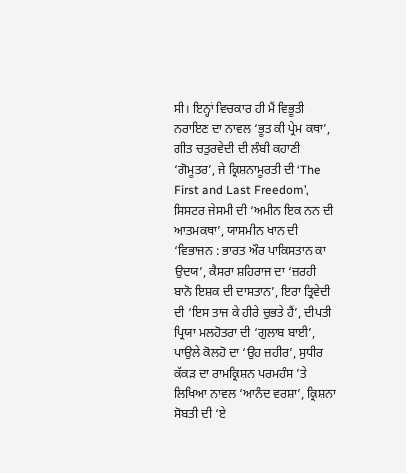ਸੀ। ਇਨ੍ਹਾਂ ਵਿਚਕਾਰ ਹੀ ਮੈਂ ਵਿਭੂਤੀ ਨਰਾਇਣ ਦਾ ਨਾਵਲ ‘ਭੂਤ ਕੀ ਪ੍ਰੇਮ ਕਥਾ’, ਗੀਤ ਚਤੁਰਵੇਦੀ ਦੀ ਲੰਬੀ ਕਹਾਣੀ ‘ਗੋਮੂਤਰ’, ਜੇ ਕ੍ਰਿਸ਼ਨਾਮੂਰਤੀ ਦੀ ‘The First and Last Freedom’, ਸਿਸਟਰ ਜੇਸਮੀ ਦੀ ‘ਅਮੀਨ ਇਕ ਨਨ ਦੀ ਆਤਮਕਥਾ’, ਯਾਸਮੀਨ ਖਾਨ ਦੀ ‘ਵਿਭਾਜਨ : ਭਾਰਤ ਔਰ ਪਾਕਿਸਤਾਨ ਕਾ ਉਦਯ’, ਕੈਸਰਾ ਸ਼ਹਿਰਾਜ ਦਾ ‘ਜ਼ਰਹੀ ਬਾਨੋ ਇਸ਼ਕ ਦੀ ਦਾਸਤਾਨ’, ਇਰਾ ਤ੍ਰਿਵੇਦੀ ਦੀ ‘ਇਸ ਤਾਜ ਕੇ ਹੀਰੇ ਚੁਭਤੇ ਹੈਂ’, ਦੀਪਤੀ ਪ੍ਰਿਯਾ ਮਲਹੋਤਰਾ ਦੀ ‘ਗੁਲਾਬ ਬਾਈ’, ਪਾਉਲੇ ਕੋਲਹੋ ਦਾ ‘ਉਹ ਜ਼ਹੀਰ’, ਸੁਧੀਰ ਕੱਕੜ ਦਾ ਰਾਮਕ੍ਰਿਸ਼ਨ ਪਰਮਹੰਸ ’ਤੇ ਲਿਖਿਆ ਨਾਵਲ ‘ਆਨੰਦ ਵਰਸ਼ਾ’, ਕ੍ਰਿਸ਼ਨਾ ਸੋਬਤੀ ਦੀ ‘ਏ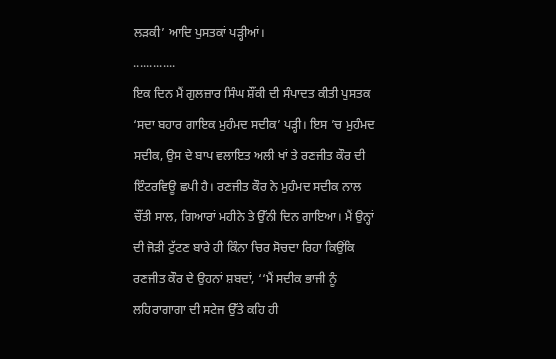ਲੜਕੀ’ ਆਦਿ ਪੁਸਤਕਾਂ ਪੜ੍ਹੀਆਂ।
.............
ਇਕ ਦਿਨ ਮੈਂ ਗੁਲਜ਼ਾਰ ਸਿੰਘ ਸ਼ੌਂਕੀ ਦੀ ਸੰਪਾਦਤ ਕੀਤੀ ਪੁਸਤਕ ‘ਸਦਾ ਬਹਾਰ ਗਾਇਕ ਮੁਹੰਮਦ ਸਦੀਕ’ ਪੜ੍ਹੀ। ਇਸ ’ਚ ਮੁਹੰਮਦ ਸਦੀਕ, ਉਸ ਦੇ ਬਾਪ ਵਲਾਇਤ ਅਲੀ ਖਾਂ ਤੇ ਰਣਜੀਤ ਕੌਰ ਦੀ ਇੰਟਰਵਿਊ ਛਪੀ ਹੈ। ਰਣਜੀਤ ਕੌਰ ਨੇ ਮੁਹੰਮਦ ਸਦੀਕ ਨਾਲ ਚੌਂਤੀ ਸਾਲ, ਗਿਆਰਾਂ ਮਹੀਨੇ ਤੇ ਉੱਨੀ ਦਿਨ ਗਾਇਆ। ਮੈਂ ਉਨ੍ਹਾਂ ਦੀ ਜੋੜੀ ਟੁੱਟਣ ਬਾਰੇ ਹੀ ਕਿੰਨਾ ਚਿਰ ਸੋਚਦਾ ਰਿਹਾ ਕਿਉਂਕਿ ਰਣਜੀਤ ਕੌਰ ਦੇ ਉਹਨਾਂ ਸ਼ਬਦਾਂ, ‘‘ਮੈਂ ਸਦੀਕ ਭਾਜੀ ਨੂੰ ਲਹਿਰਾਗਾਗਾ ਦੀ ਸਟੇਜ ਉੱਤੇ ਕਹਿ ਹੀ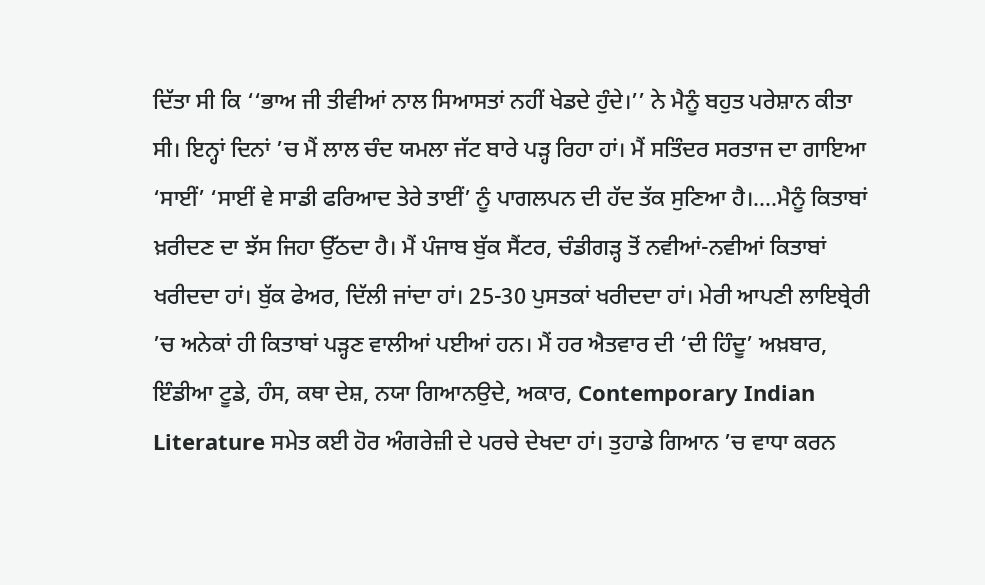ਦਿੱਤਾ ਸੀ ਕਿ ‘‘ਭਾਅ ਜੀ ਤੀਵੀਆਂ ਨਾਲ ਸਿਆਸਤਾਂ ਨਹੀਂ ਖੇਡਦੇ ਹੁੰਦੇ।’’ ਨੇ ਮੈਨੂੰ ਬਹੁਤ ਪਰੇਸ਼ਾਨ ਕੀਤਾ ਸੀ। ਇਨ੍ਹਾਂ ਦਿਨਾਂ ’ਚ ਮੈਂ ਲਾਲ ਚੰਦ ਯਮਲਾ ਜੱਟ ਬਾਰੇ ਪੜ੍ਹ ਰਿਹਾ ਹਾਂ। ਮੈਂ ਸਤਿੰਦਰ ਸਰਤਾਜ ਦਾ ਗਾਇਆ ‘ਸਾਈਂ’ ‘ਸਾਈਂ ਵੇ ਸਾਡੀ ਫਰਿਆਦ ਤੇਰੇ ਤਾਈਂ’ ਨੂੰ ਪਾਗਲਪਨ ਦੀ ਹੱਦ ਤੱਕ ਸੁਣਿਆ ਹੈ।....ਮੈਨੂੰ ਕਿਤਾਬਾਂ ਖ਼ਰੀਦਣ ਦਾ ਝੱਸ ਜਿਹਾ ਉੱਠਦਾ ਹੈ। ਮੈਂ ਪੰਜਾਬ ਬੁੱਕ ਸੈਂਟਰ, ਚੰਡੀਗੜ੍ਹ ਤੋਂ ਨਵੀਆਂ-ਨਵੀਆਂ ਕਿਤਾਬਾਂ ਖਰੀਦਦਾ ਹਾਂ। ਬੁੱਕ ਫੇਅਰ, ਦਿੱਲੀ ਜਾਂਦਾ ਹਾਂ। 25-30 ਪੁਸਤਕਾਂ ਖਰੀਦਦਾ ਹਾਂ। ਮੇਰੀ ਆਪਣੀ ਲਾਇਬ੍ਰੇਰੀ ’ਚ ਅਨੇਕਾਂ ਹੀ ਕਿਤਾਬਾਂ ਪੜ੍ਹਣ ਵਾਲੀਆਂ ਪਈਆਂ ਹਨ। ਮੈਂ ਹਰ ਐਤਵਾਰ ਦੀ ‘ਦੀ ਹਿੰਦੂ’ ਅਖ਼ਬਾਰ, ਇੰਡੀਆ ਟੂਡੇ, ਹੰਸ, ਕਥਾ ਦੇਸ਼, ਨਯਾ ਗਿਆਨਉਦੇ, ਅਕਾਰ, Contemporary Indian Literature ਸਮੇਤ ਕਈ ਹੋਰ ਅੰਗਰੇਜ਼ੀ ਦੇ ਪਰਚੇ ਦੇਖਦਾ ਹਾਂ। ਤੁਹਾਡੇ ਗਿਆਨ ’ਚ ਵਾਧਾ ਕਰਨ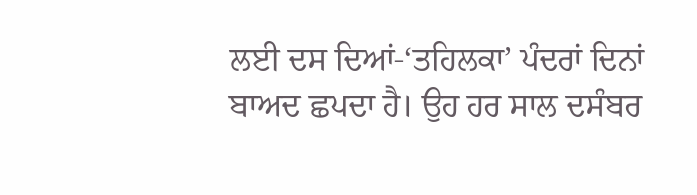ਲਈ ਦਸ ਦਿਆਂ-‘ਤਹਿਲਕਾ’ ਪੰਦਰਾਂ ਦਿਨਾਂ ਬਾਅਦ ਛਪਦਾ ਹੈ। ਉਹ ਹਰ ਸਾਲ ਦਸੰਬਰ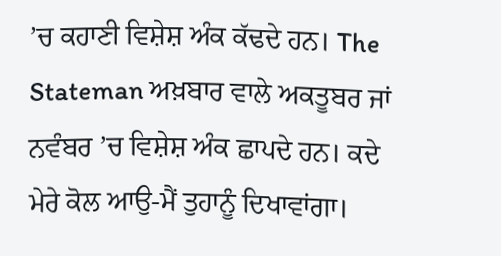’ਚ ਕਹਾਣੀ ਵਿਸ਼ੇਸ਼ ਅੰਕ ਕੱਢਦੇ ਹਨ। The Stateman ਅਖ਼ਬਾਰ ਵਾਲੇ ਅਕਤੂਬਰ ਜਾਂ ਨਵੰਬਰ ’ਚ ਵਿਸ਼ੇਸ਼ ਅੰਕ ਛਾਪਦੇ ਹਨ। ਕਦੇ ਮੇਰੇ ਕੋਲ ਆਉ-ਮੈਂ ਤੁਹਾਨੂੰ ਦਿਖਾਵਾਂਗਾ।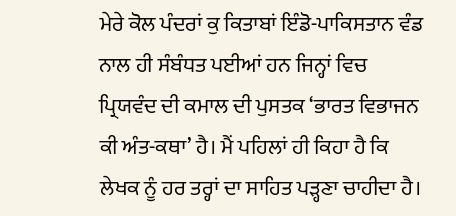ਮੇਰੇ ਕੋਲ ਪੰਦਰਾਂ ਕੁ ਕਿਤਾਬਾਂ ਇੰਡੋ-ਪਾਕਿਸਤਾਨ ਵੰਡ ਨਾਲ ਹੀ ਸੰਬੰਧਤ ਪਈਆਂ ਹਨ ਜਿਨ੍ਹਾਂ ਵਿਚ ਪ੍ਰਿਯਵੰਦ ਦੀ ਕਮਾਲ ਦੀ ਪੁਸਤਕ ‘ਭਾਰਤ ਵਿਭਾਜਨ ਕੀ ਅੰਤ-ਕਥਾ’ ਹੈ। ਮੈਂ ਪਹਿਲਾਂ ਹੀ ਕਿਹਾ ਹੈ ਕਿ ਲੇਖਕ ਨੂੰ ਹਰ ਤਰ੍ਹਾਂ ਦਾ ਸਾਹਿਤ ਪੜ੍ਹਣਾ ਚਾਹੀਦਾ ਹੈ।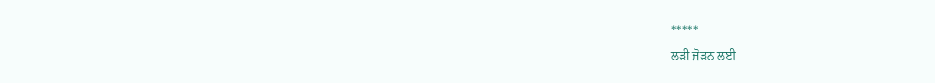*****
ਲੜੀ ਜੋੜਨ ਲਈ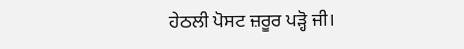ਹੇਠਲੀ ਪੋਸਟ ਜ਼ਰੂਰ ਪੜ੍ਹੋ ਜੀ।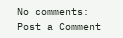No comments:
Post a Comment